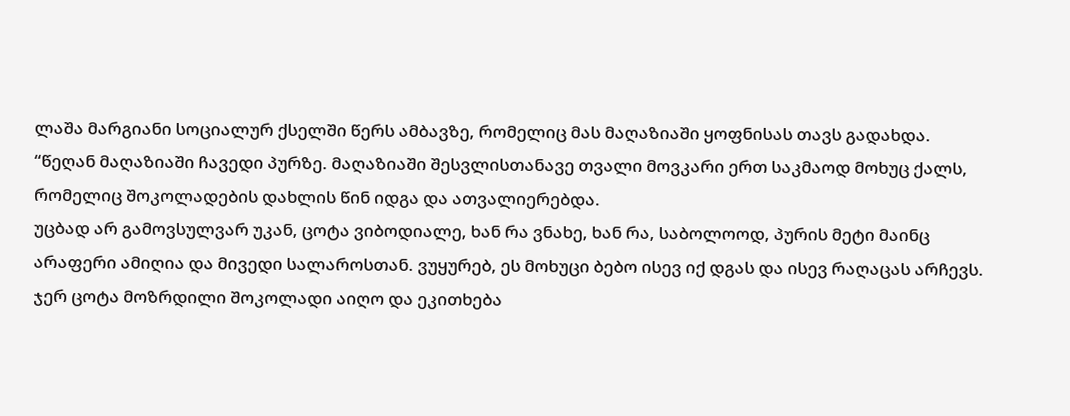ლაშა მარგიანი სოციალურ ქსელში წერს ამბავზე, რომელიც მას მაღაზიაში ყოფნისას თავს გადახდა.
“წეღან მაღაზიაში ჩავედი პურზე. მაღაზიაში შესვლისთანავე თვალი მოვკარი ერთ საკმაოდ მოხუც ქალს, რომელიც შოკოლადების დახლის წინ იდგა და ათვალიერებდა.
უცბად არ გამოვსულვარ უკან, ცოტა ვიბოდიალე, ხან რა ვნახე, ხან რა, საბოლოოდ, პურის მეტი მაინც არაფერი ამიღია და მივედი სალაროსთან. ვუყურებ, ეს მოხუცი ბებო ისევ იქ დგას და ისევ რაღაცას არჩევს.
ჯერ ცოტა მოზრდილი შოკოლადი აიღო და ეკითხება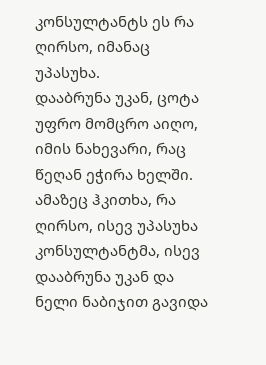კონსულტანტს ეს რა ღირსო, იმანაც უპასუხა.
დააბრუნა უკან, ცოტა უფრო მომცრო აიღო, იმის ნახევარი, რაც წეღან ეჭირა ხელში.
ამაზეც ჰკითხა, რა ღირსო, ისევ უპასუხა კონსულტანტმა, ისევ დააბრუნა უკან და ნელი ნაბიჯით გავიდა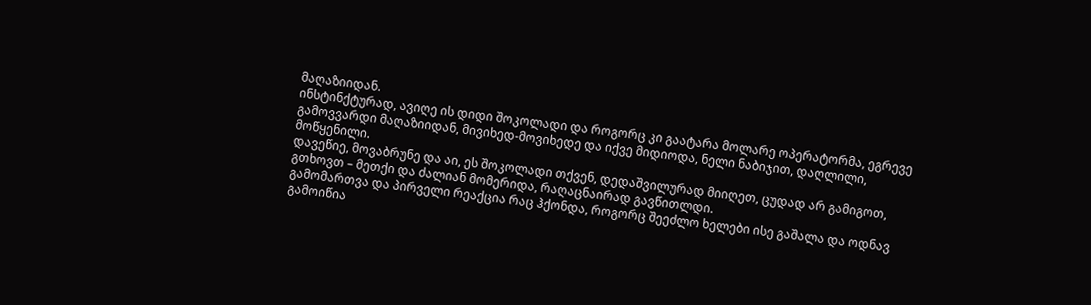მაღაზიიდან.
ინსტინქტურად, ავიღე ის დიდი შოკოლადი და როგორც კი გაატარა მოლარე ოპერატორმა, ეგრევე გამოვვარდი მაღაზიიდან, მივიხედ-მოვიხედე და იქვე მიდიოდა, ნელი ნაბიჯით, დაღლილი, მოწყენილი.
დავეწიე, მოვაბრუნე და აი, ეს შოკოლადი თქვენ, დედაშვილურად მიიღეთ, ცუდად არ გამიგოთ, გთხოვთ – მეთქი და ძალიან მომერიდა, რაღაცნაირად გავწითლდი.
გამომართვა და პირველი რეაქცია რაც ჰქონდა, როგორც შეეძლო ხელები ისე გაშალა და ოდნავ გამოიწია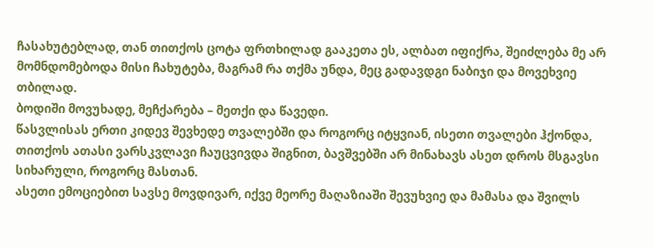ჩასახუტებლად, თან თითქოს ცოტა ფრთხილად გააკეთა ეს, ალბათ იფიქრა, შეიძლება მე არ მომნდომებოდა მისი ჩახუტება, მაგრამ რა თქმა უნდა, მეც გადავდგი ნაბიჯი და მოვეხვიე თბილად.
ბოდიში მოვუხადე, მეჩქარება – მეთქი და წავედი.
წასვლისას ერთი კიდევ შევხედე თვალებში და როგორც იტყვიან, ისეთი თვალები ჰქონდა, თითქოს ათასი ვარსკვლავი ჩაუცვივდა შიგნით, ბავშვებში არ მინახავს ასეთ დროს მსგავსი სიხარული, როგორც მასთან.
ასეთი ემოციებით სავსე მოვდივარ, იქვე მეორე მაღაზიაში შევუხვიე და მამასა და შვილს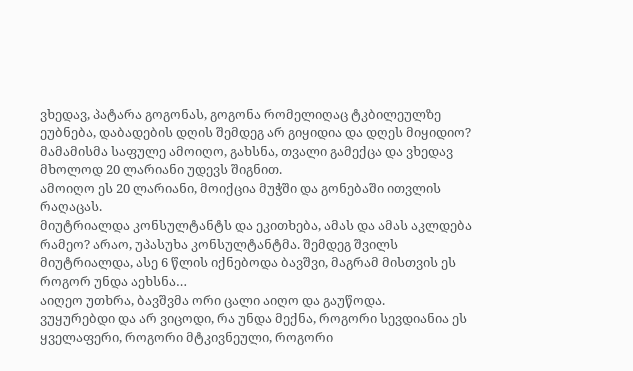ვხედავ, პატარა გოგონას, გოგონა რომელიღაც ტკბილეულზე ეუბნება, დაბადების დღის შემდეგ არ გიყიდია და დღეს მიყიდიო?
მამამისმა საფულე ამოიღო, გახსნა, თვალი გამექცა და ვხედავ მხოლოდ 20 ლარიანი უდევს შიგნით.
ამოიღო ეს 20 ლარიანი, მოიქცია მუჭში და გონებაში ითვლის რაღაცას.
მიუტრიალდა კონსულტანტს და ეკითხება, ამას და ამას აკლდება რამეო? არაო, უპასუხა კონსულტანტმა. შემდეგ შვილს მიუტრიალდა, ასე 6 წლის იქნებოდა ბავშვი, მაგრამ მისთვის ეს როგორ უნდა აეხსნა…
აიღეო უთხრა, ბავშვმა ორი ცალი აიღო და გაუწოდა.
ვუყურებდი და არ ვიცოდი, რა უნდა მექნა, როგორი სევდიანია ეს ყველაფერი, როგორი მტკივნეული, როგორი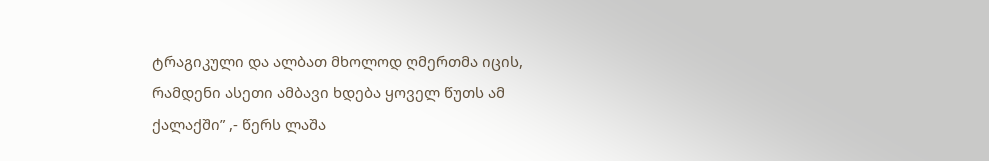ტრაგიკული და ალბათ მხოლოდ ღმერთმა იცის, რამდენი ასეთი ამბავი ხდება ყოველ წუთს ამ ქალაქში” ,- წერს ლაშა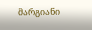მარგიანი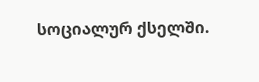სოციალურ ქსელში.